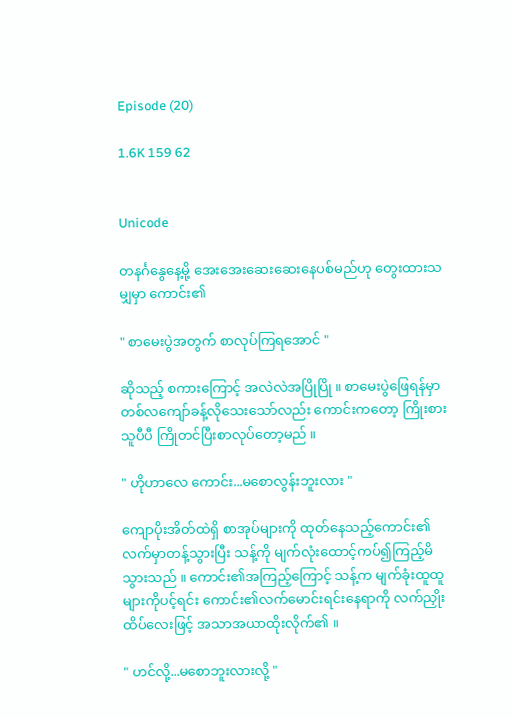Episode (20)

1.6K 159 62


Unicode

တနင်္ဂနွေနေ့မို့ အေးအေးဆေးဆေးနေပစ်မည်ဟု တွေးထားသမျှမှာ ကောင်း၏

" စာမေးပွဲအတွက် စာလုပ်ကြရအောင် "

ဆိုသည့် စကားကြောင့် အလဲလဲအပြိုပြို ။ စာမေးပွဲဖြေရန်မှာ တစ်လကျော်ခန့်လိုသေးသော်လည်း ကောင်းကတော့ ကြိုးစားသူပီပီ ကြိုတင်ပြီးစာလုပ်တော့မည် ။

" ဟိုဟာလေ ကောင်း...မစောလွန်းဘူးလား "

ကျောပိုးအိတ်ထဲရှိ စာအုပ်များကို ထုတ်နေသည့်ကောင်း၏လက်မှာတန့်သွားပြီး သန့်ကို မျက်လုံးထောင့်ကပ်၍ကြည့်မိသွားသည် ။ ကောင်း၏အကြည့်ကြောင့် သန့်က မျက်ခုံးထူထူများကိုပင့်ရင်း ကောင်း၏လက်မောင်းရင်းနေရာကို လက်ညှိုးထိပ်လေးဖြင့် အသာအယာထိုးလိုက်၏ ။

" ဟင်လို့...မစောဘူးလားလို့ "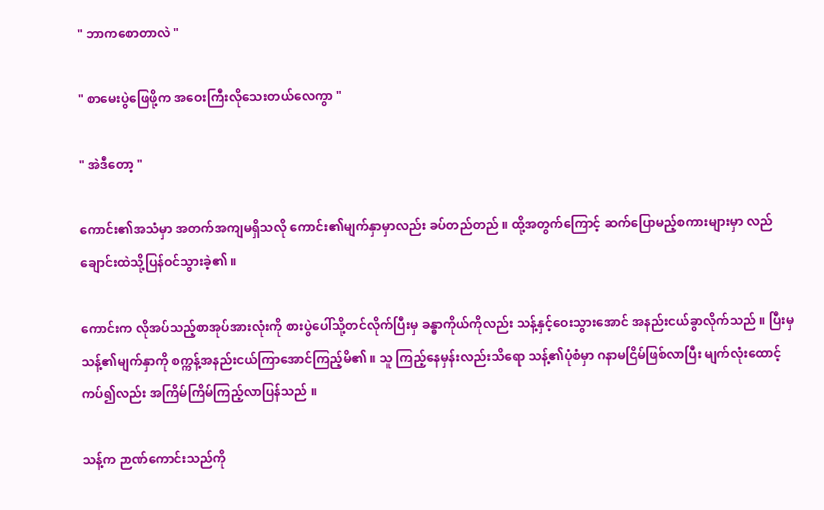" ဘာကစောတာလဲ "

" စာမေးပွဲဖြေဖို့က အဝေးကြီးလိုသေးတယ်လေကွာ "

" အဲဒီတော့ "

ကောင်း၏အသံမှာ အတက်အကျမရှိသလို ကောင်း၏မျက်နှာမှာလည်း ခပ်တည်တည် ။ ထို့အတွက်ကြောင့် ဆက်ပြောမည့်စကားများမှာ လည်ချောင်းထဲသို့ပြန်ဝင်သွားခဲ့၏ ။

ကောင်းက လိုအပ်သည့်စာအုပ်အားလုံးကို စားပွဲပေါ်သို့တင်လိုက်ပြီးမှ ခန္ဓာကိုယ်ကိုလည်း သန့်နှင့်ဝေးသွားအောင် အနည်းငယ်ခွာလိုက်သည် ။ ပြီးမှ သန့်၏မျက်နှာကို စက္ကန့်အနည်းငယ်ကြာအောင်ကြည့်မိ၏ ။ သူ ကြည့်နေမှန်းလည်းသိရော သန့်၏ပုံစံမှာ ဂနာမငြိမ်ဖြစ်လာပြီး မျက်လုံးထောင့်ကပ်၍လည်း အကြိမ်ကြိမ်ကြည့်လာပြန်သည် ။

သန့်က ဉာဏ်ကောင်းသည်ကို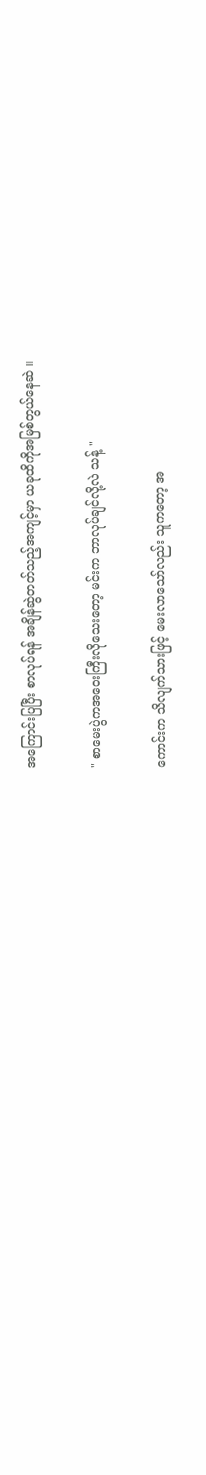အကြောင်းပြပြီး စာလုပ်ရန် အချိန်ဆွဲတတ်သည့်အကျင့်မှာ ယခုထိကိုအမြစ်တွယ်နေဆဲ ။

" စာမေးပွဲကအဝေးကြီးလိုသေးတော့ မင်းက ဘာလုပ်ချင်လို့လဲ သန့် "

ကောင်းက သိလျက်သားဖြင့် မေးလာသော်လည်း သူကတော့ အ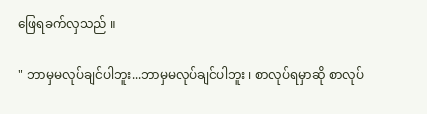ဖြေရခက်လှသည် ။

" ဘာမှမလုပ်ချင်ပါဘူး...ဘာမှမလုပ်ချင်ပါဘူး ၊ စာလုပ်ရမှာဆို စာလုပ်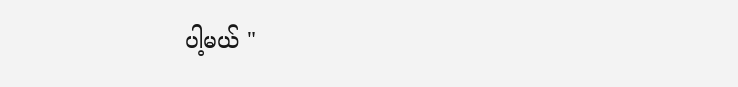ပါ့မယ် "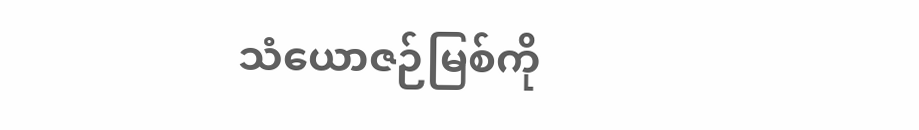သံယောဇဉ်မြစ်ကို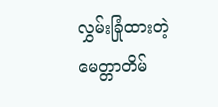လွှမ်းခြုံထားတဲ့ မေတ္တာတိမ်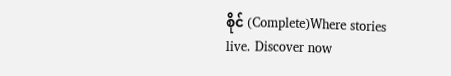စိုင် (Complete)Where stories live. Discover now